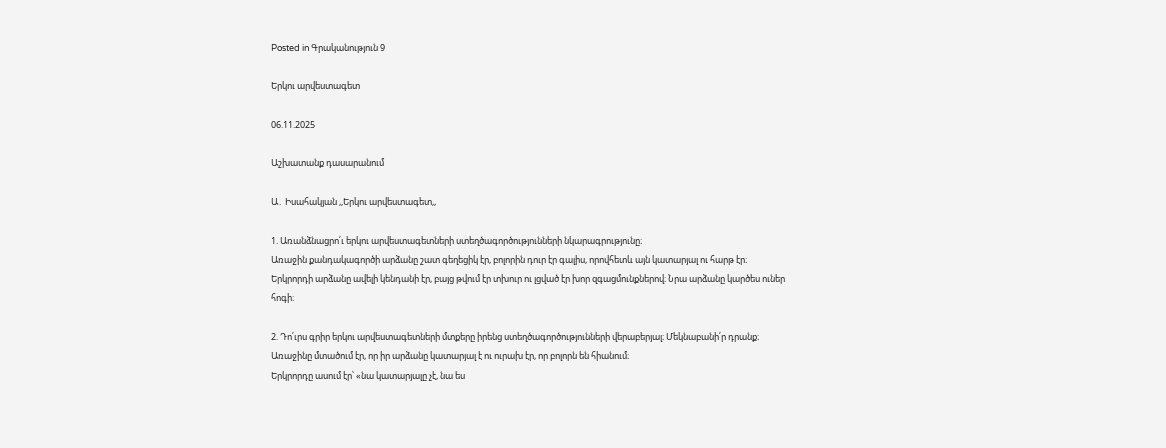Posted in Գրականություն 9

Երկու արվեստագետ

06.11.2025

Աշխատանք դասարանում

Ա․ Իսահակյան ,,Երկու արվեստագետ,,

1. Առանձնացրո՛ւ երկու արվեստագետների ստեղծագործությունների նկարագրությունը։
Առաջին քանդակագործի արձանը շատ գեղեցիկ էր, բոլորին դուր էր գալիս, որովհետև այն կատարյալ ու հարթ էր։
Երկրորդի արձանը ավելի կենդանի էր, բայց թվում էր տխուր ու լցված էր խոր զգացմունքներով։ Նրա արձանը կարծես ուներ հոգի։

2. Դո՛ւրս գրիր երկու արվեստագետների մտքերը իրենց ստեղծագործությունների վերաբերյալ։ Մեկնաբանի՛ր դրանք։
Առաջինը մտածում էր, որ իր արձանը կատարյալ է ու ուրախ էր, որ բոլորն են հիանում։
Երկրորդը ասում էր՝ «նա կատարյալը չէ, նա ես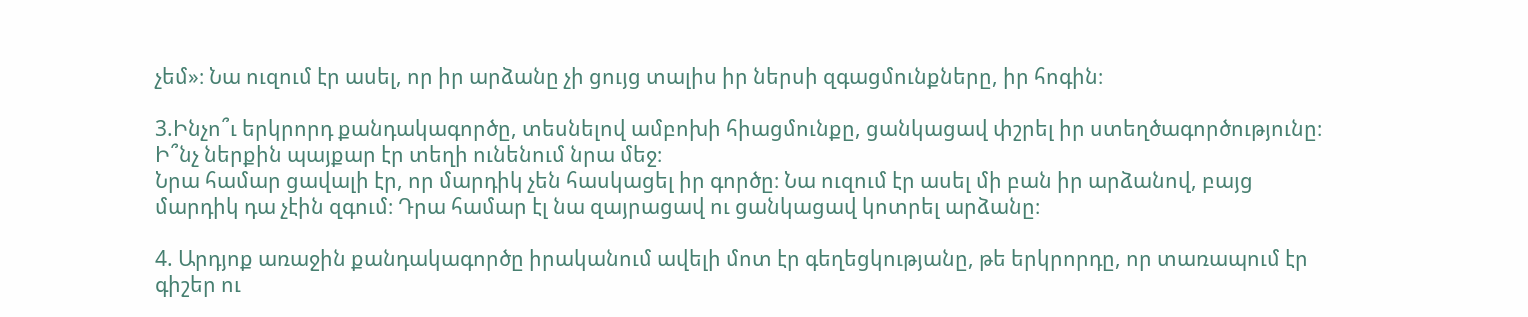չեմ»։ Նա ուզում էր ասել, որ իր արձանը չի ցույց տալիս իր ներսի զգացմունքները, իր հոգին։

3.Ինչո՞ւ երկրորդ քանդակագործը, տեսնելով ամբոխի հիացմունքը, ցանկացավ փշրել իր ստեղծագործությունը։ Ի՞նչ ներքին պայքար էր տեղի ունենում նրա մեջ։
Նրա համար ցավալի էր, որ մարդիկ չեն հասկացել իր գործը։ Նա ուզում էր ասել մի բան իր արձանով, բայց մարդիկ դա չէին զգում։ Դրա համար էլ նա զայրացավ ու ցանկացավ կոտրել արձանը։

4. Արդյոք առաջին քանդակագործը իրականում ավելի մոտ էր գեղեցկությանը, թե երկրորդը, որ տառապում էր գիշեր ու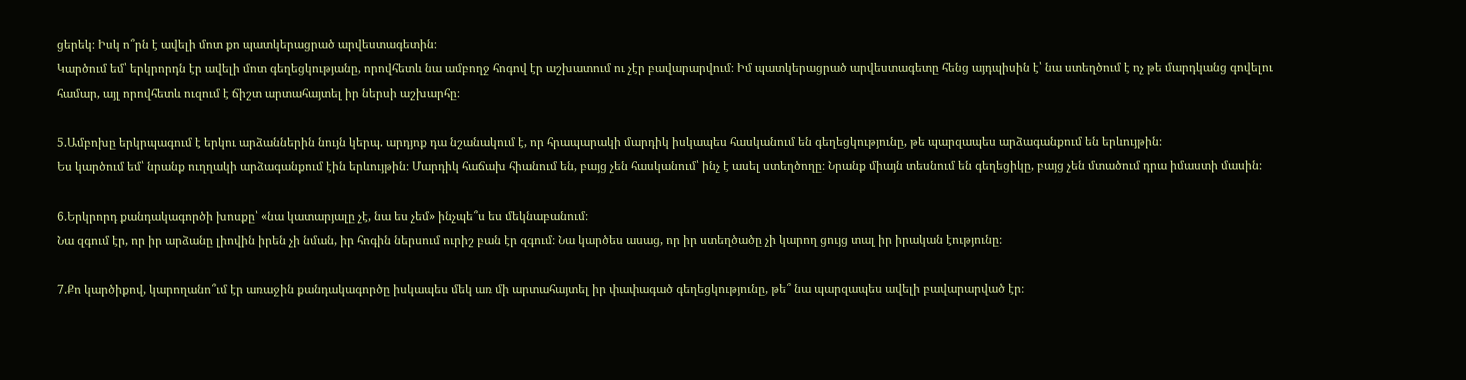ցերեկ։ Իսկ ո՞րն է ավելի մոտ քո պատկերացրած արվեստագետին։
Կարծում եմ՝ երկրորդն էր ավելի մոտ գեղեցկությանը, որովհետև նա ամբողջ հոգով էր աշխատում ու չէր բավարարվում։ Իմ պատկերացրած արվեստագետը հենց այդպիսին է՝ նա ստեղծում է ոչ թե մարդկանց գովելու համար, այլ որովհետև ուզում է ճիշտ արտահայտել իր ներսի աշխարհը։

5.Ամբոխը երկրպագում է երկու արձաններին նույն կերպ. արդյոք դա նշանակում է, որ հրապարակի մարդիկ իսկապես հասկանում են գեղեցկությունը, թե պարզապես արձագանքում են երևույթին։
Ես կարծում եմ՝ նրանք ուղղակի արձագանքում էին երևույթին։ Մարդիկ հաճախ հիանում են, բայց չեն հասկանում՝ ինչ է ասել ստեղծողը։ Նրանք միայն տեսնում են գեղեցիկը, բայց չեն մտածում դրա իմաստի մասին։

6.Երկրորդ քանդակագործի խոսքը՝ «նա կատարյալը չէ, նա ես չեմ» ինչպե՞ս ես մեկնաբանում։
Նա զգում էր, որ իր արձանը լիովին իրեն չի նման, իր հոգին ներսում ուրիշ բան էր զգում։ Նա կարծես ասաց, որ իր ստեղծածը չի կարող ցույց տալ իր իրական էությունը։

7.Քո կարծիքով, կարողանո՞ւմ էր առաջին քանդակագործը իսկապես մեկ առ մի արտահայտել իր փափագած գեղեցկությունը, թե՞ նա պարզապես ավելի բավարարված էր։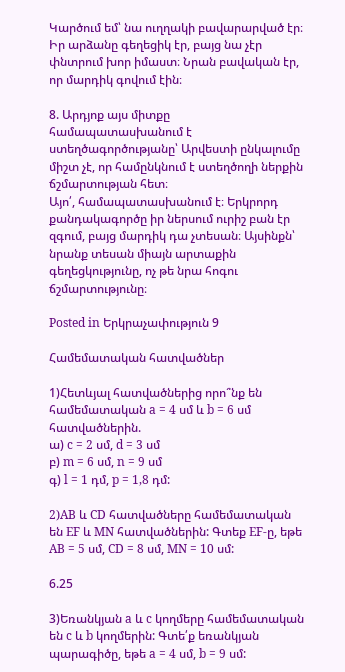Կարծում եմ՝ նա ուղղակի բավարարված էր։ Իր արձանը գեղեցիկ էր, բայց նա չէր փնտրում խոր իմաստ։ Նրան բավական էր, որ մարդիկ գովում էին։

8. Արդյոք այս միտքը համապատասխանում է ստեղծագործությանը՝ Արվեստի ընկալումը միշտ չէ, որ համընկնում է ստեղծողի ներքին ճշմարտության հետ։
Այո՛, համապատասխանում է։ Երկրորդ քանդակագործը իր ներսում ուրիշ բան էր զգում, բայց մարդիկ դա չտեսան։ Այսինքն՝ նրանք տեսան միայն արտաքին գեղեցկությունը, ոչ թե նրա հոգու ճշմարտությունը։

Posted in Երկրաչափություն 9

Համեմատական հատվածներ

1)Հետևյալ հատվածներից որո՞նք են համեմատական a = 4 սմ և b = 6 սմ հատվածներին.
ա) c = 2 սմ, d = 3 սմ
բ) m = 6 սմ, n = 9 սմ
գ) l = 1 դմ, p = 1,8 դմ:

2)AB և CD հատվածները համեմատական են EF և MN հատվածներին: Գտեք EF-ը, եթե AB = 5 սմ, CD = 8 սմ, MN = 10 սմ:

6.25

3)Եռանկյան a և c կողմերը համեմատական են c և b կողմերին: Գտե՛ք եռանկյան պարագիծը, եթե a = 4 սմ, b = 9 սմ: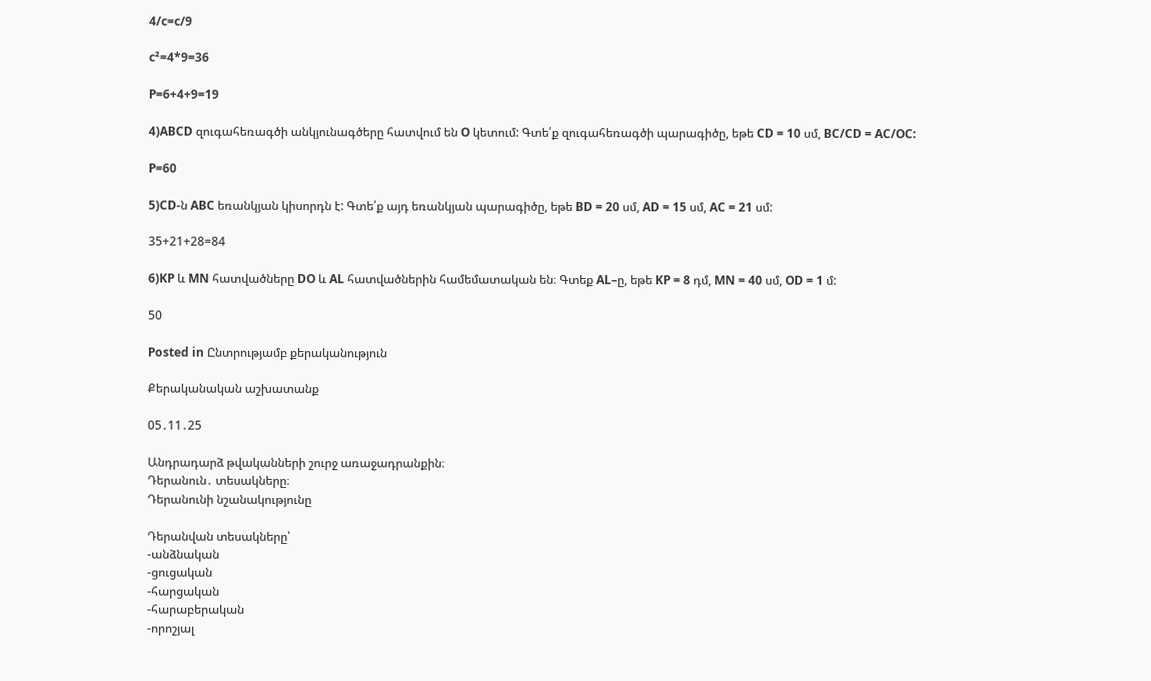4/c=c/9

c²=4*9=36

P=6+4+9=19

4)ABCD զուգահեռագծի անկյունագծերը հատվում են O կետում: Գտե՛ք զուգահեռագծի պարագիծը, եթե CD = 10 սմ, BC/CD = AC/OC:

P=60

5)CD-ն ABC եռանկյան կիսորդն է: Գտե՛ք այդ եռանկյան պարագիծը, եթե BD = 20 սմ, AD = 15 սմ, AC = 21 սմ:

35+21+28=84

6)KP և MN հատվածները DO և AL հատվածներին համեմատական են։ Գտեք AL–ը, եթե KP = 8 դմ, MN = 40 սմ, OD = 1 մ:

50

Posted in Ընտրությամբ քերականություն

Քերականական աշխատանք

05․11․25

Անդրադարձ թվականների շուրջ առաջադրանքին։
Դերանուն․ տեսակները։
Դերանունի նշանակությունը

Դերանվան տեսակները՝
-անձնական
-ցուցական
-հարցական
-հարաբերական
-որոշյալ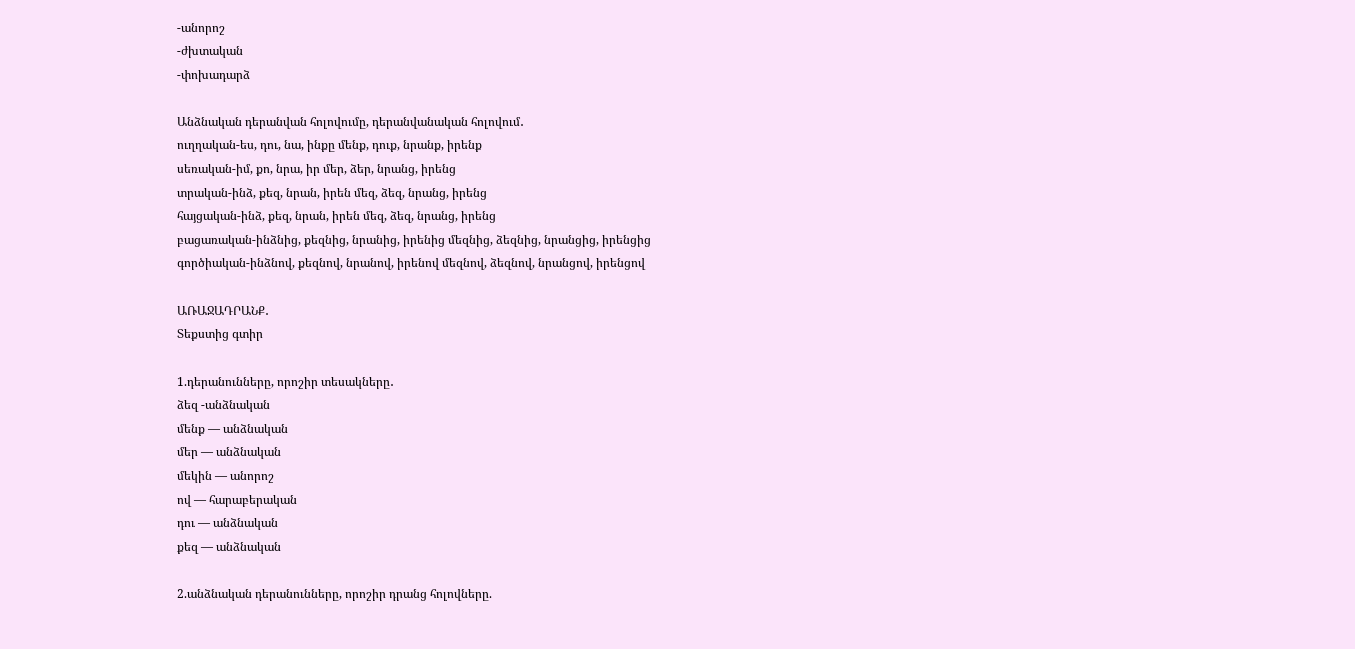-անորոշ
-ժխտական
-փոխադարձ

Անձնական դերանվան հոլովումը, դերանվանական հոլովում․
ուղղական-ես, դու, նա, ինքը մենք, դուք, նրանք, իրենք
սեռական-իմ, քո, նրա, իր մեր, ձեր, նրանց, իրենց
տրական-ինձ, քեզ, նրան, իրեն մեզ, ձեզ, նրանց, իրենց
հայցական-ինձ, քեզ, նրան, իրեն մեզ, ձեզ, նրանց, իրենց
բացառական-ինձնից, քեզնից, նրանից, իրենից մեզնից, ձեզնից, նրանցից, իրենցից
գործիական-ինձնով, քեզնով, նրանով, իրենով մեզնով, ձեզնով, նրանցով, իրենցով

ԱՌԱՋԱԴՐԱՆՔ․
Տեքստից գտիր

1.դերանունները, որոշիր տեսակները․
ձեզ -անձնական
մենք — անձնական
մեր — անձնական
մեկին — անորոշ
ով — հարաբերական
դու — անձնական
քեզ — անձնական

2.անձնական դերանունները, որոշիր դրանց հոլովները.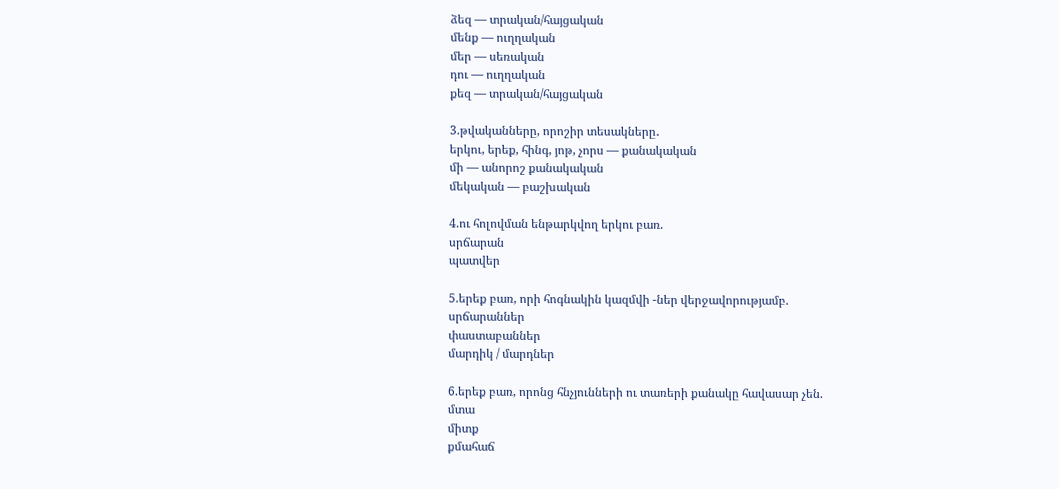ձեզ — տրական/հայցական
մենք — ուղղական
մեր — սեռական
դու — ուղղական
քեզ — տրական/հայցական

3.թվականները, որոշիր տեսակները․
երկու, երեք, հինգ, յոթ, չորս — քանակական
մի — անորոշ քանակական
մեկական — բաշխական

4.ու հոլովման ենթարկվող երկու բառ.
սրճարան
պատվեր

5.երեք բառ, որի հոգնակին կազմվի -ներ վերջավորությամբ.
սրճարաններ
փաստաբաններ
մարդիկ / մարդներ

6.երեք բառ, որոնց հնչյունների ու տառերի քանակը հավասար չեն.
մտա
միտք
քմահաճ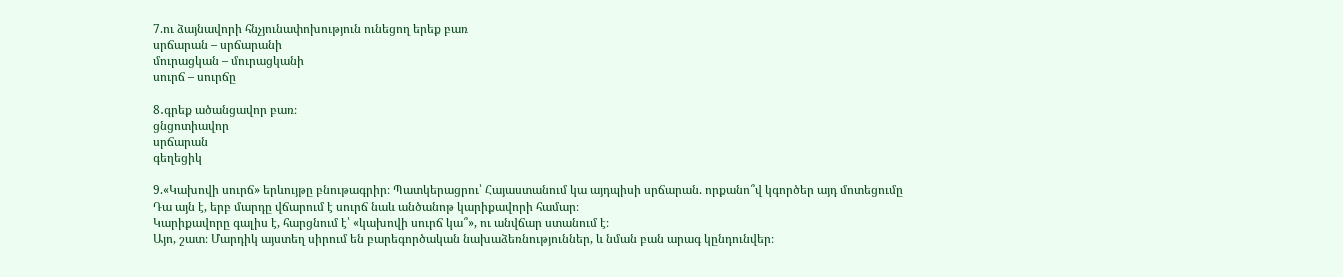7.ու ձայնավորի հնչյունափոխություն ունեցող երեք բառ
սրճարան – սրճարանի
մուրացկան – մուրացկանի
սուրճ – սուրճը

8․գրեք ածանցավոր բառ։
ցնցոտիավոր
սրճարան
գեղեցիկ

9.«Կախովի սուրճ» երևույթը բնութագրիր։ Պատկերացրու՝ Հայաստանում կա այդպիսի սրճարան. որքանո՞վ կգործեր այդ մոտեցումը
Դա այն է, երբ մարդը վճարում է սուրճ նաև անծանոթ կարիքավորի համար։
Կարիքավորը գալիս է, հարցնում է՝ «կախովի սուրճ կա՞», ու անվճար ստանում է։
Այո, շատ։ Մարդիկ այստեղ սիրում են բարեգործական նախաձեռնություններ, և նման բան արագ կընդունվեր։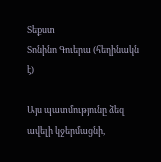Տեքստ
Տոնինո Գուերա (հեղինակն է)

Այս պատմությունը ձեզ ավելի կջերմացնի,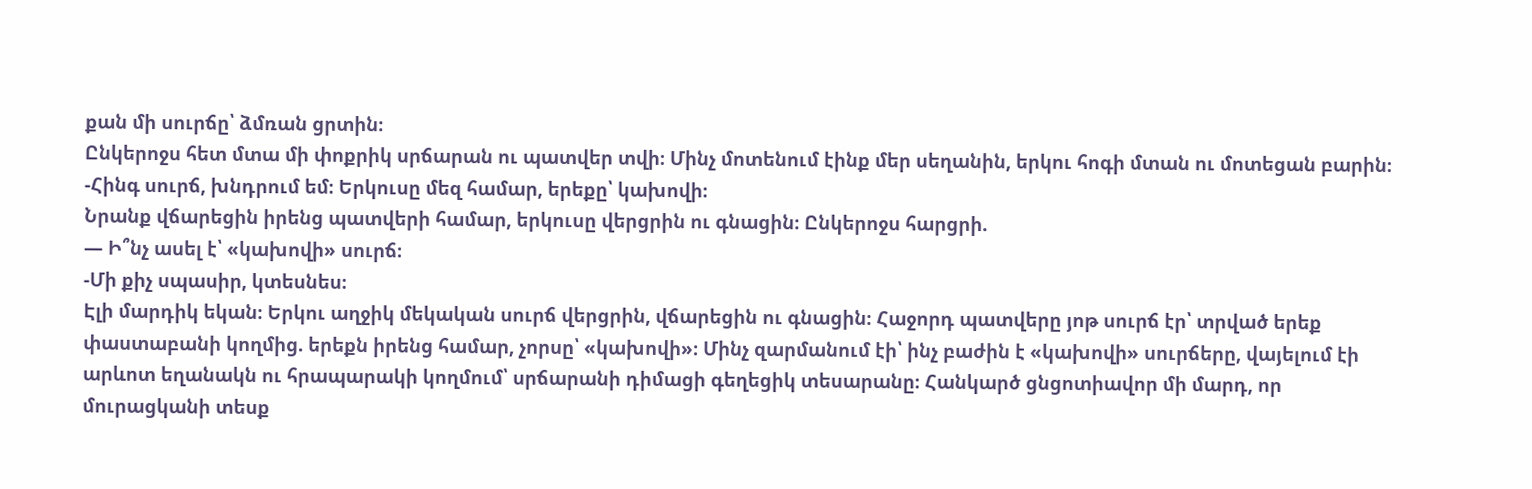քան մի սուրճը՝ ձմռան ցրտին։
Ընկերոջս հետ մտա մի փոքրիկ սրճարան ու պատվեր տվի։ Մինչ մոտենում էինք մեր սեղանին, երկու հոգի մտան ու մոտեցան բարին։
-Հինգ սուրճ, խնդրում եմ։ Երկուսը մեզ համար, երեքը՝ կախովի։
Նրանք վճարեցին իրենց պատվերի համար, երկուսը վերցրին ու գնացին։ Ընկերոջս հարցրի.
— Ի՞նչ ասել է՝ «կախովի» սուրճ։
-Մի քիչ սպասիր, կտեսնես։
Էլի մարդիկ եկան։ Երկու աղջիկ մեկական սուրճ վերցրին, վճարեցին ու գնացին։ Հաջորդ պատվերը յոթ սուրճ էր՝ տրված երեք փաստաբանի կողմից. երեքն իրենց համար, չորսը՝ «կախովի»։ Մինչ զարմանում էի՝ ինչ բաժին է «կախովի» սուրճերը, վայելում էի արևոտ եղանակն ու հրապարակի կողմում՝ սրճարանի դիմացի գեղեցիկ տեսարանը։ Հանկարծ ցնցոտիավոր մի մարդ, որ մուրացկանի տեսք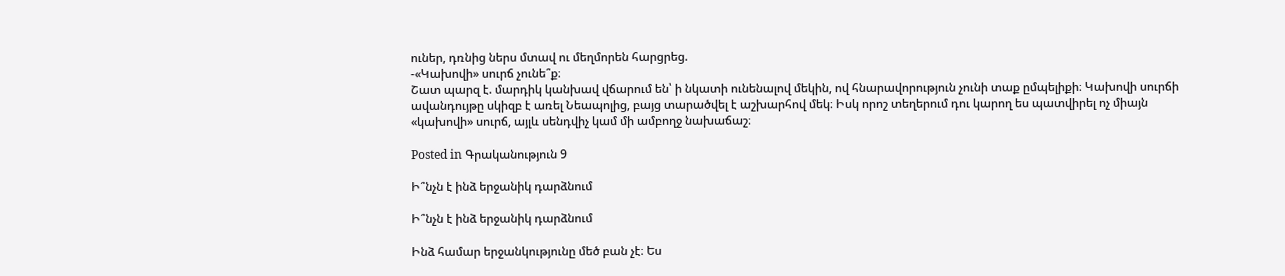ուներ, դռնից ներս մտավ ու մեղմորեն հարցրեց.
-«Կախովի» սուրճ չունե՞ք։
Շատ պարզ է. մարդիկ կանխավ վճարում են՝ ի նկատի ունենալով մեկին, ով հնարավորություն չունի տաք ըմպելիքի։ Կախովի սուրճի ավանդույթը սկիզբ է առել Նեապոլից, բայց տարածվել է աշխարհով մեկ։ Իսկ որոշ տեղերում դու կարող ես պատվիրել ոչ միայն «կախովի» սուրճ, այլև սենդվիչ կամ մի ամբողջ նախաճաշ։

Posted in Գրականություն 9

Ի՞նչն է ինձ երջանիկ դարձնում

Ի՞նչն է ինձ երջանիկ դարձնում

Ինձ համար երջանկությունը մեծ բան չէ։ Ես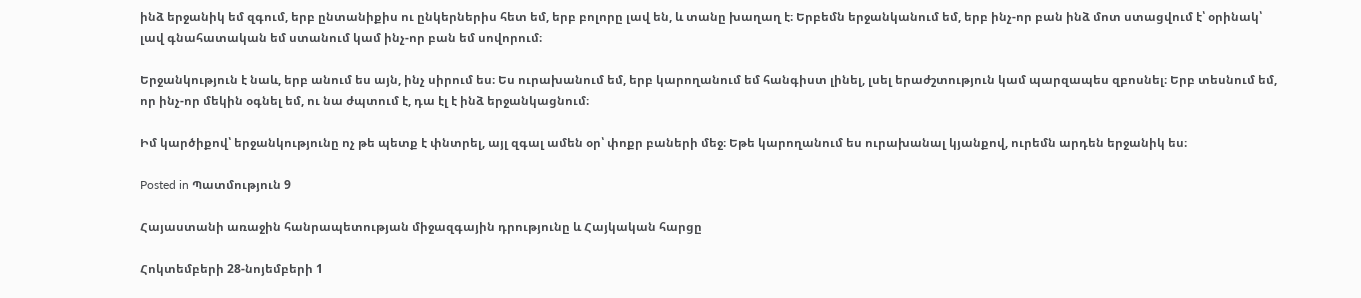ինձ երջանիկ եմ զգում, երբ ընտանիքիս ու ընկերներիս հետ եմ, երբ բոլորը լավ են, և տանը խաղաղ է։ Երբեմն երջանկանում եմ, երբ ինչ-որ բան ինձ մոտ ստացվում է՝ օրինակ՝ լավ գնահատական եմ ստանում կամ ինչ-որ բան եմ սովորում։

Երջանկություն է նաև, երբ անում ես այն, ինչ սիրում ես։ Ես ուրախանում եմ, երբ կարողանում եմ հանգիստ լինել, լսել երաժշտություն կամ պարզապես զբոսնել։ Երբ տեսնում եմ, որ ինչ-որ մեկին օգնել եմ, ու նա ժպտում է, դա էլ է ինձ երջանկացնում։

Իմ կարծիքով՝ երջանկությունը ոչ թե պետք է փնտրել, այլ զգալ ամեն օր՝ փոքր բաների մեջ։ Եթե կարողանում ես ուրախանալ կյանքով, ուրեմն արդեն երջանիկ ես։

Posted in Պատմություն 9

Հայաստանի առաջին հանրապետության միջազգային դրությունը և Հայկական հարցը

Հոկտեմբերի 28-նոյեմբերի 1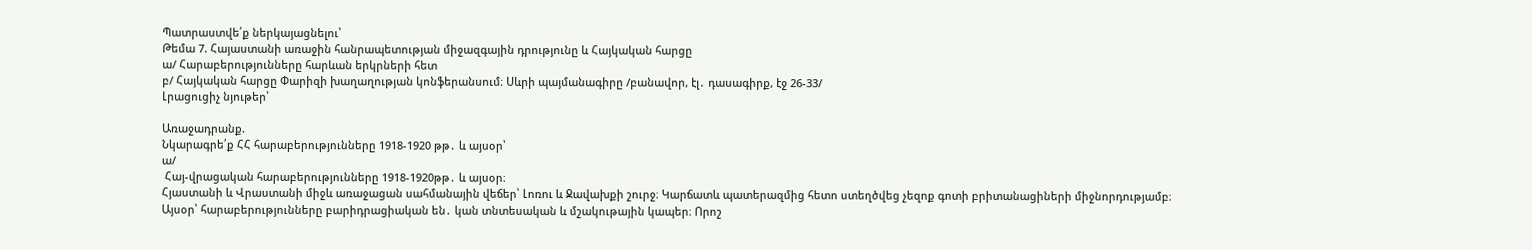Պատրաստվե՛ք ներկայացնելու՝
Թեմա 7. Հայաստանի առաջին հանրապետության միջազգային դրությունը և Հայկական հարցը
ա/ Հարաբերությունները հարևան երկրների հետ
բ/ Հայկական հարցը Փարիզի խաղաղության կոնֆերանսում։ Սևրի պայմանագիրը /բանավոր, էլ․ դասագիրք, էջ 26-33/
Լրացուցիչ նյութեր՝

Առաջադրանք.
Նկարագրե՛ք ՀՀ հարաբերությունները 1918-1920 թթ․ և այսօր՝
ա/
 Հայ-վրացական հարաբերությունները 1918-1920թթ․ և այսօր։
Հյաստանի և Վրաստանի միջև առաջացան սահմանային վեճեր՝ Լոռու և Ջավախքի շուրջ։ Կարճատև պատերազմից հետո ստեղծվեց չեզոք գոտի բրիտանացիների միջնորդությամբ։
Այսօր՝ հարաբերությունները բարիդրացիական են․ կան տնտեսական և մշակութային կապեր։ Որոշ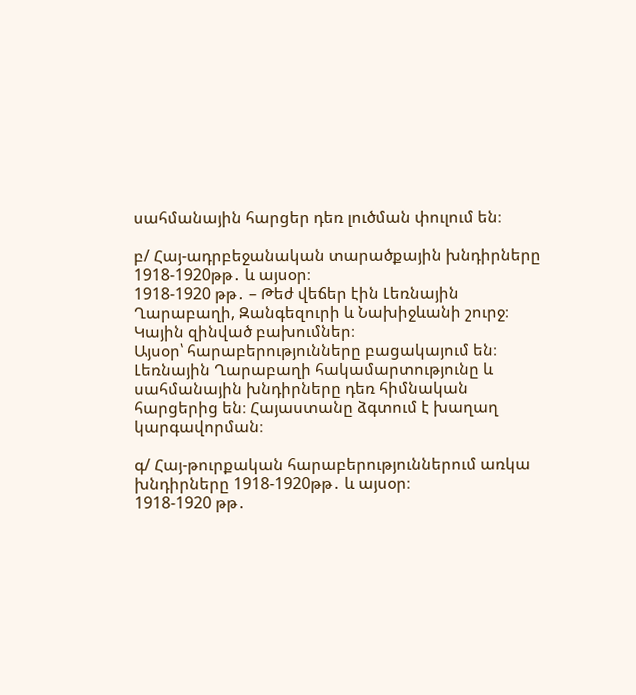սահմանային հարցեր դեռ լուծման փուլում են։

բ/ Հայ-ադրբեջանական տարածքային խնդիրները 1918-1920թթ․ և այսօր։
1918-1920 թթ․ – Թեժ վեճեր էին Լեռնային Ղարաբաղի, Զանգեզուրի և Նախիջևանի շուրջ։ Կային զինված բախումներ։
Այսօր՝ հարաբերությունները բացակայում են։ Լեռնային Ղարաբաղի հակամարտությունը և սահմանային խնդիրները դեռ հիմնական հարցերից են։ Հայաստանը ձգտում է խաղաղ կարգավորման։

գ/ Հայ-թուրքական հարաբերություններում առկա խնդիրները 1918-1920թթ․ և այսօր։
1918-1920 թթ․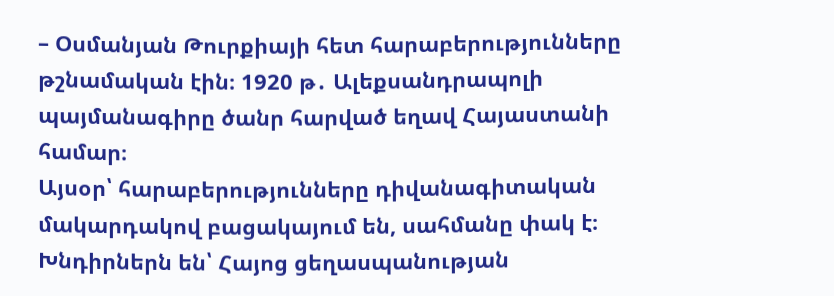– Օսմանյան Թուրքիայի հետ հարաբերությունները թշնամական էին։ 1920 թ․ Ալեքսանդրապոլի պայմանագիրը ծանր հարված եղավ Հայաստանի համար։
Այսօր՝ հարաբերությունները դիվանագիտական մակարդակով բացակայում են, սահմանը փակ է։ Խնդիրներն են՝ Հայոց ցեղասպանության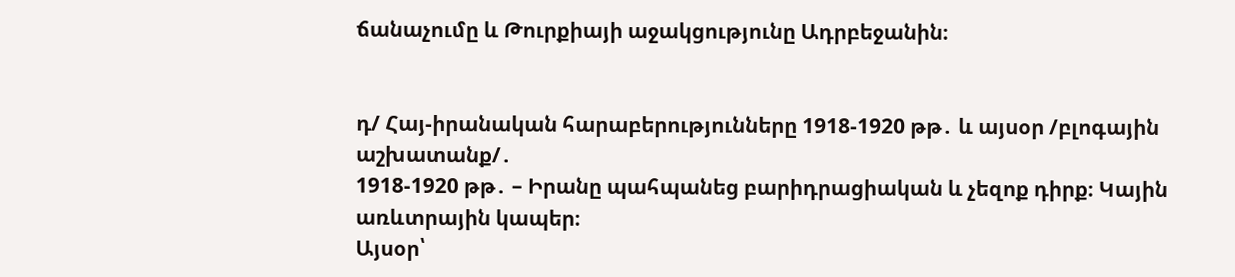ճանաչումը և Թուրքիայի աջակցությունը Ադրբեջանին։


դ/ Հայ-իրանական հարաբերությունները 1918-1920 թթ․ և այսօր /բլոգային աշխատանք/․
1918-1920 թթ․ – Իրանը պահպանեց բարիդրացիական և չեզոք դիրք։ Կային առևտրային կապեր։
Այսօր՝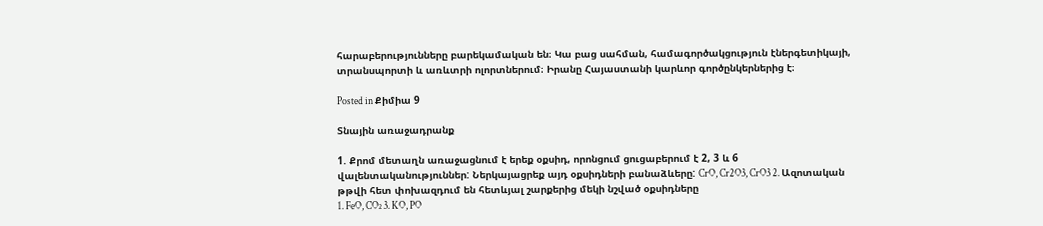հարաբերությունները բարեկամական են։ Կա բաց սահման, համագործակցություն էներգետիկայի, տրանսպորտի և առևտրի ոլորտներում։ Իրանը Հայաստանի կարևոր գործընկերներից է։

Posted in Քիմիա 9

Տնային առաջադրանք

1. Քրոմ մետաղն առաջացնում է երեք օքսիդ, որոնցում ցուցաբերում է 2, 3 և 6 վալենտականություններ: Ներկայացրեք այդ օքսիդների բանաձևերը: CrO, Cr2O3, CrO3 2. Ազոտական թթվի հետ փոխազդում են հետևյալ շարքերից մեկի նշված օքսիդները
1. FeO, CO₂ 3. KO, PO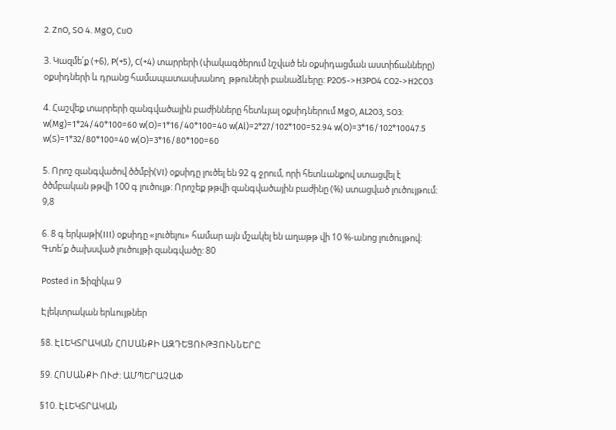2. ZnO, SO 4. MgO, CuO

3. Կազմե՛ք (+6), P(+5), C(+4) տարրերի (փակագծերում նշված են օքսիդացման աստիճանները) օքսիդների և դրանց համապատասխանող  թթուների բանաձևերը: P2O5->H3PO4 CO2->H2CO3

4. Հաշվեք տարրերի զանգվածային բաժինները հետևյալ օքսիդներում MgO, AL2O3, SO3: w(Mg)=1*24/40*100=60 w(O)=1*16/40*100=40 w(Al)=2*27/102*100=52.94 w(O)=3*16/102*10047.5 w(S)=1*32/80*100=40 w(O)=3*16/80*100=60

5. Որոշ զանգվածով ծծմբի(VI) օքսիդը լուծել են 92 գ ջրում, որի հետևանքով ստացվել է ծծմբական թթվի 100 գ լուծույթ: Որոշեք թթվի զանգվածային բաժինը (%) ստացված լուծույթում։ 9,8

6. 8 գ երկաթի(III) օքսիդը «լուծելու» համար այն մշակել են աղաթթ վի 10 %-անոց լուծույթով։ Գտե՛ք ծախսված լուծույթի զանգվածը: 80

Posted in Ֆիզիկա 9

Էլեկտրական երևույթներ

§8. ԷԼԵԿՏՐԱԿԱՆ ՀՈՍԱՆՔԻ ԱԶԴԵՑՈՒԹՅՈՒՆՆԵՐԸ

§9. ՀՈՍԱՆՔԻ ՈՒԺ: ԱՄՊԵՐԱՉԱՓ

§10. ԷԼԵԿՏՐԱԿԱՆ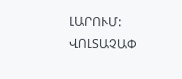ԼԱՐՈՒՄ: ՎՈԼՏԱՉԱՓ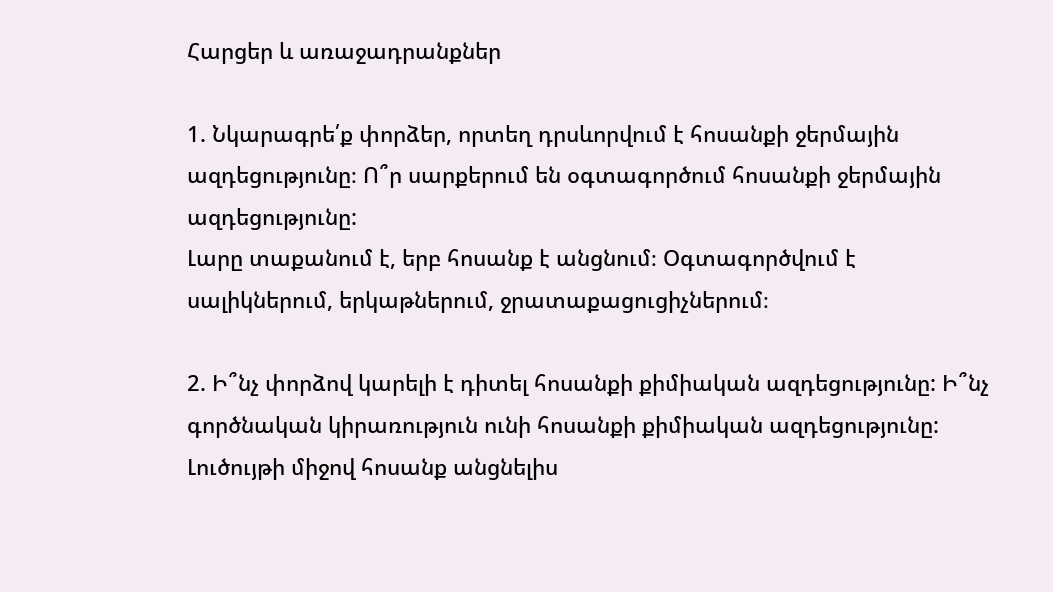Հարցեր և առաջադրանքներ

1. Նկարագրե՛ք փորձեր, որտեղ դրսևորվում է հոսանքի ջերմային ազդեցությունը։ Ո՞ր սարքերում են օգտագործում հոսանքի ջերմային ազդեցությունը:
Լարը տաքանում է, երբ հոսանք է անցնում։ Օգտագործվում է սալիկներում, երկաթներում, ջրատաքացուցիչներում։

2. Ի՞նչ փորձով կարելի է դիտել հոսանքի քիմիական ազդեցությունը: Ի՞նչ գործնական կիրառություն ունի հոսանքի քիմիական ազդեցությունը:
Լուծույթի միջով հոսանք անցնելիս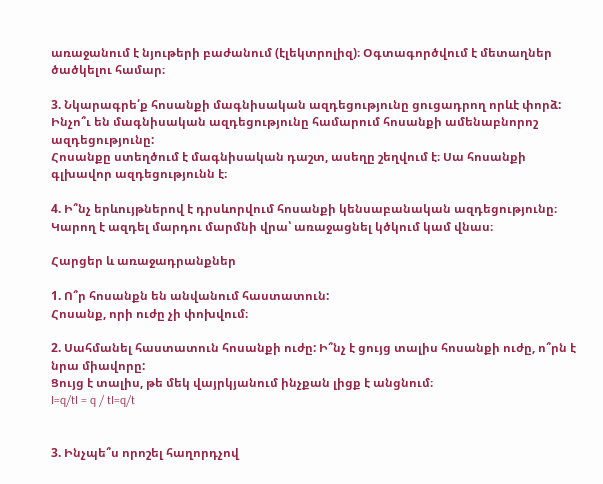առաջանում է նյութերի բաժանում (էլեկտրոլիզ)։ Օգտագործվում է մետաղներ ծածկելու համար։

3. Նկարագրե՛ք հոսանքի մագնիսական ազդեցությունը ցուցադրող որևէ փորձ: Ինչո՞ւ են մագնիսական ազդեցությունը համարում հոսանքի ամենաբնորոշ ազդեցությունը:
Հոսանքը ստեղծում է մագնիսական դաշտ, ասեղը շեղվում է։ Սա հոսանքի գլխավոր ազդեցությունն է։

4. Ի՞նչ երևույթներով է դրսևորվում հոսանքի կենսաբանական ազդեցությունը։
Կարող է ազդել մարդու մարմնի վրա՝ առաջացնել կծկում կամ վնաս։

Հարցեր և առաջադրանքներ

1. Ո՞ր հոսանքն են անվանում հաստատուն:
Հոսանք, որի ուժը չի փոխվում։

2. Սահմանել հաստատուն հոսանքի ուժը: Ի՞նչ է ցույց տալիս հոսանքի ուժը, ո՞րն է նրա միավորը:
Ցույց է տալիս, թե մեկ վայրկյանում ինչքան լիցք է անցնում։
I=q/tI = q / tI=q/t


3. Ինչպե՞ս որոշել հաղորդչով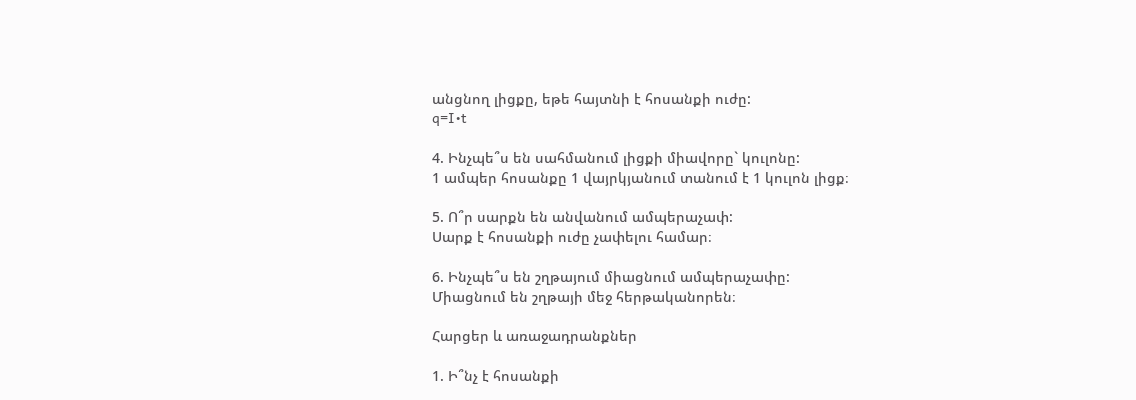անցնող լիցքը, եթե հայտնի է հոսանքի ուժը:
q=I•t

4. Ինչպե՞ս են սահմանում լիցքի միավորը` կուլոնը:
1 ամպեր հոսանքը 1 վայրկյանում տանում է 1 կուլոն լիցք։

5. Ո՞ր սարքն են անվանում ամպերաչափ:
Սարք է հոսանքի ուժը չափելու համար։

6. Ինչպե՞ս են շղթայում միացնում ամպերաչափը:
Միացնում են շղթայի մեջ հերթականորեն։

Հարցեր և առաջադրանքներ

1. Ի՞նչ է հոսանքի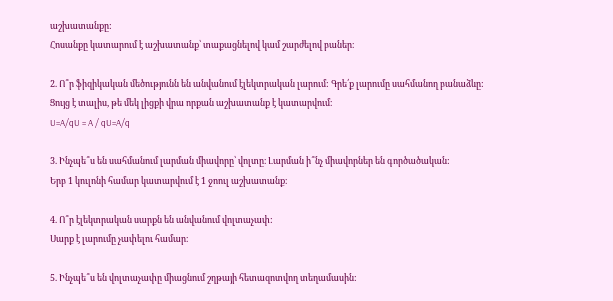աշխատանքը:
Հոսանքը կատարում է աշխատանք՝ տաքացնելով կամ շարժելով բաներ։

2. Ո՞ր ֆիզիկական մեծությունն են անվանում էլեկտրական լարում: Գրե՛ք լարումը սահմանող բանաձևը:
Ցույց է տալիս, թե մեկ լիցքի վրա որքան աշխատանք է կատարվում։
U=A/qU = A / qU=A/q

3. Ինչպե՞ս են սահմանում լարման միավորը՝ վոլտը։ Լարման ի՞նչ միավորներ են գործածական:
Երբ 1 կուլոնի համար կատարվում է 1 ջոուլ աշխատանք։

4. Ո՞ր էլեկտրական սարքն են անվանում վոլտաչափ:
Սարք է լարումը չափելու համար։

5. Ինչպե՞ս են վոլտաչափը միացնում շղթայի հետազոտվող տեղամասին: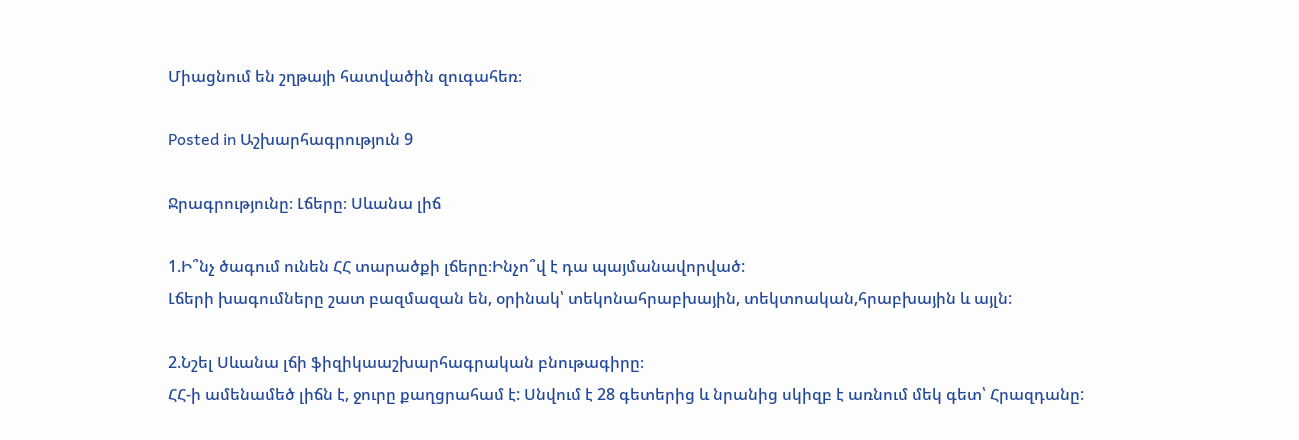Միացնում են շղթայի հատվածին զուգահեռ։

Posted in Աշխարհագրություն 9

Ջրագրությունը։ Լճերը։ Սևանա լիճ

1.Ի՞նչ ծագում ունեն ՀՀ տարածքի լճերը։Ինչո՞վ է դա պայմանավորված:
Լճերի խագումները շատ բազմազան են, օրինակ՝ տեկոնահրաբխային, տեկտոական,հրաբխային և այլն:

2.Նշել Սևանա լճի ֆիզիկաաշխարհագրական բնութագիրը։
ՀՀ-ի ամենամեծ լիճն է, ջուրը քաղցրահամ է: Սնվում է 28 գետերից և նրանից սկիզբ է առնում մեկ գետ՝ Հրազդանը: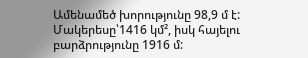Ամենամեծ խորությունը 98,9 մ է: Մակերեսը՝1416 կմ², իսկ հայելու բարձրությունը 1916 մ: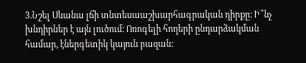3.Նշել Սևանա լճի տնտեսաաշխարհագրական դիրքը։ Ի՞նչ խնդիրներ է այն լուծում։ Ոռոգելի հողերի ընդարձակման համար, էներգետիկ կայուն բազան: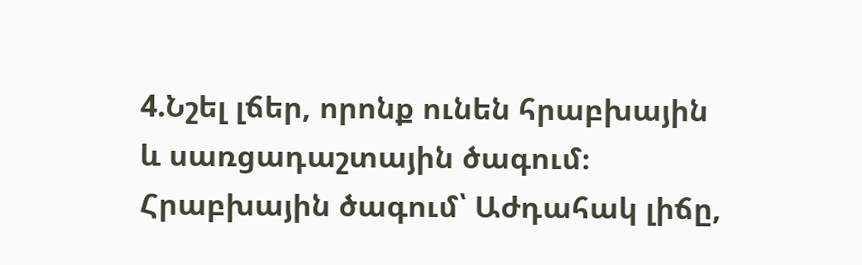4.Նշել լճեր, որոնք ունեն հրաբխային և սառցադաշտային ծագում։ Հրաբխային ծագում՝ Աժդահակ լիճը,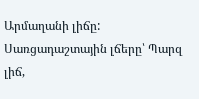Արմաղանի լիճը: Սառցադաշտային լճերը՝ Պարզ լիճ,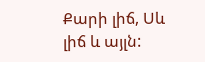Քարի լիճ, Սև լիճ և այլն: